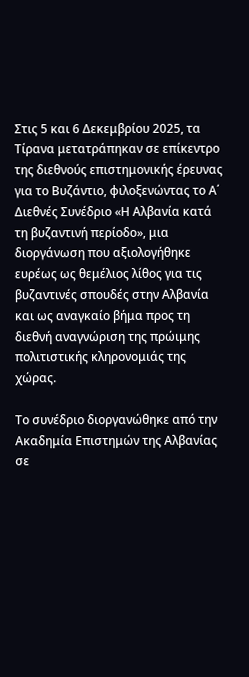Στις 5 και 6 Δεκεμβρίου 2025, τα Τίρανα μετατράπηκαν σε επίκεντρο της διεθνούς επιστημονικής έρευνας για το Βυζάντιο, φιλοξενώντας το Α΄ Διεθνές Συνέδριο «Η Αλβανία κατά τη βυζαντινή περίοδο», μια διοργάνωση που αξιολογήθηκε ευρέως ως θεμέλιος λίθος για τις βυζαντινές σπουδές στην Αλβανία και ως αναγκαίο βήμα προς τη διεθνή αναγνώριση της πρώιμης πολιτιστικής κληρονομιάς της χώρας.

Το συνέδριο διοργανώθηκε από την Ακαδημία Επιστημών της Αλβανίας σε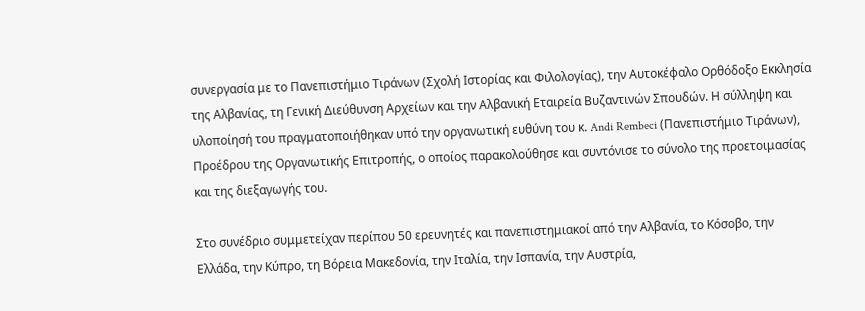συνεργασία με το Πανεπιστήμιο Τιράνων (Σχολή Ιστορίας και Φιλολογίας), την Αυτοκέφαλο Ορθόδοξο Εκκλησία της Αλβανίας, τη Γενική Διεύθυνση Αρχείων και την Αλβανική Εταιρεία Βυζαντινών Σπουδών. Η σύλληψη και υλοποίησή του πραγματοποιήθηκαν υπό την οργανωτική ευθύνη του κ. Andi Rembeci (Πανεπιστήμιο Τιράνων), Προέδρου της Οργανωτικής Επιτροπής, ο οποίος παρακολούθησε και συντόνισε το σύνολο της προετοιμασίας και της διεξαγωγής του.

Στο συνέδριο συμμετείχαν περίπου 50 ερευνητές και πανεπιστημιακοί από την Αλβανία, το Κόσοβο, την Ελλάδα, την Κύπρο, τη Βόρεια Μακεδονία, την Ιταλία, την Ισπανία, την Αυστρία,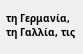τη Γερμανία, τη Γαλλία, τις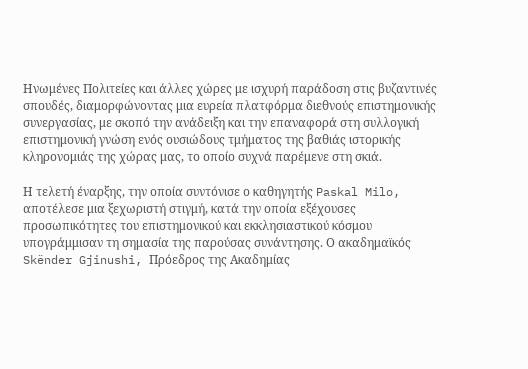Ηνωμένες Πολιτείες και άλλες χώρες με ισχυρή παράδοση στις βυζαντινές σπουδές, διαμορφώνοντας μια ευρεία πλατφόρμα διεθνούς επιστημονικής συνεργασίας, με σκοπό την ανάδειξη και την επαναφορά στη συλλογική επιστημονική γνώση ενός ουσιώδους τμήματος της βαθιάς ιστορικής κληρονομιάς της χώρας μας, το οποίο συχνά παρέμενε στη σκιά.

Η τελετή έναρξης, την οποία συντόνισε ο καθηγητής Paskal Milo, αποτέλεσε μια ξεχωριστή στιγμή, κατά την οποία εξέχουσες προσωπικότητες του επιστημονικού και εκκλησιαστικού κόσμου υπογράμμισαν τη σημασία της παρούσας συνάντησης. Ο ακαδημαϊκός Skënder Gjinushi, Πρόεδρος της Ακαδημίας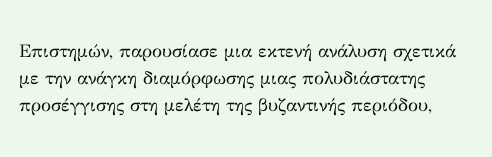Επιστημών, παρουσίασε μια εκτενή ανάλυση σχετικά με την ανάγκη διαμόρφωσης μιας πολυδιάστατης προσέγγισης στη μελέτη της βυζαντινής περιόδου,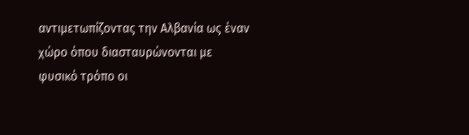αντιμετωπίζοντας την Αλβανία ως έναν χώρο όπου διασταυρώνονται με φυσικό τρόπο οι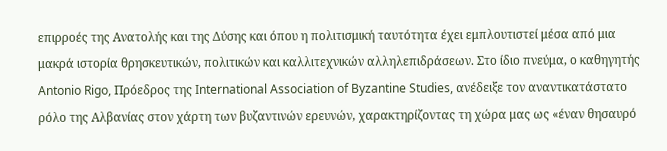επιρροές της Ανατολής και της Δύσης και όπου η πολιτισμική ταυτότητα έχει εμπλουτιστεί μέσα από μια μακρά ιστορία θρησκευτικών, πολιτικών και καλλιτεχνικών αλληλεπιδράσεων. Στο ίδιο πνεύμα, ο καθηγητής Antonio Rigo, Πρόεδρος της International Association of Byzantine Studies, ανέδειξε τον αναντικατάστατο ρόλο της Αλβανίας στον χάρτη των βυζαντινών ερευνών, χαρακτηρίζοντας τη χώρα μας ως «έναν θησαυρό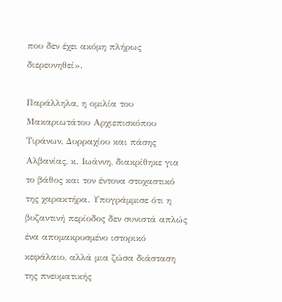που δεν έχει ακόμη πλήρως διερευνηθεί».

Παράλληλα, η ομιλία του Μακαριωτάτου Αρχιεπισκόπου Τιράνων, Δυρραχίου και πάσης Αλβανίας, κ. Ιωάννη, διακρίθηκε για το βάθος και τον έντονα στοχαστικό της χαρακτήρα. Υπογράμμισε ότι η βυζαντινή περίοδος δεν συνιστά απλώς ένα απομακρυσμένο ιστορικό κεφάλαιο, αλλά μια ζώσα διάσταση της πνευματικής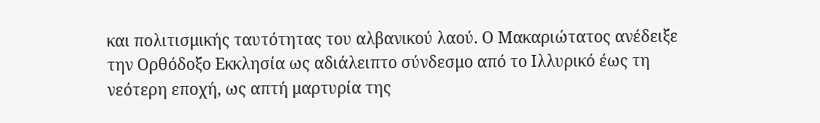και πολιτισμικής ταυτότητας του αλβανικού λαού. Ο Μακαριώτατος ανέδειξε την Ορθόδοξο Εκκλησία ως αδιάλειπτο σύνδεσμο από το Ιλλυρικό έως τη νεότερη εποχή, ως απτή μαρτυρία της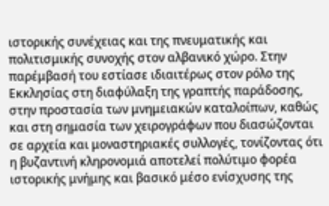ιστορικής συνέχειας και της πνευματικής και πολιτισμικής συνοχής στον αλβανικό χώρο. Στην παρέμβασή του εστίασε ιδιαιτέρως στον ρόλο της Εκκλησίας στη διαφύλαξη της γραπτής παράδοσης, στην προστασία των μνημειακών καταλοίπων, καθώς και στη σημασία των χειρογράφων που διασώζονται σε αρχεία και μοναστηριακές συλλογές, τονίζοντας ότι η βυζαντινή κληρονομιά αποτελεί πολύτιμο φορέα ιστορικής μνήμης και βασικό μέσο ενίσχυσης της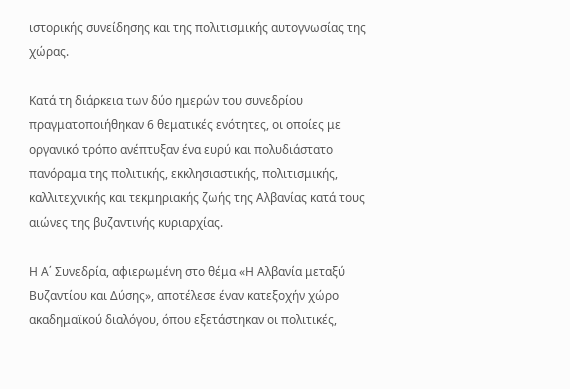ιστορικής συνείδησης και της πολιτισμικής αυτογνωσίας της χώρας.

Κατά τη διάρκεια των δύο ημερών του συνεδρίου πραγματοποιήθηκαν 6 θεματικές ενότητες, οι οποίες με οργανικό τρόπο ανέπτυξαν ένα ευρύ και πολυδιάστατο πανόραμα της πολιτικής, εκκλησιαστικής, πολιτισμικής, καλλιτεχνικής και τεκμηριακής ζωής της Αλβανίας κατά τους αιώνες της βυζαντινής κυριαρχίας.

Η Α΄ Συνεδρία, αφιερωμένη στο θέμα «Η Αλβανία μεταξύ Βυζαντίου και Δύσης», αποτέλεσε έναν κατεξοχήν χώρο ακαδημαϊκού διαλόγου, όπου εξετάστηκαν οι πολιτικές,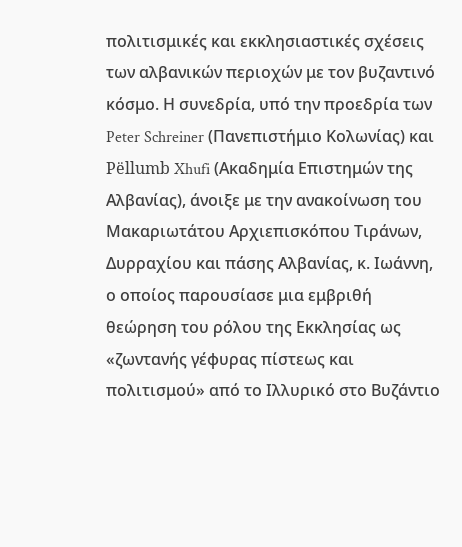πολιτισμικές και εκκλησιαστικές σχέσεις των αλβανικών περιοχών με τον βυζαντινό κόσμο. Η συνεδρία, υπό την προεδρία των Peter Schreiner (Πανεπιστήμιο Κολωνίας) και Pëllumb Xhufi (Ακαδημία Επιστημών της Αλβανίας), άνοιξε με την ανακοίνωση του Μακαριωτάτου Αρχιεπισκόπου Τιράνων, Δυρραχίου και πάσης Αλβανίας, κ. Ιωάννη, ο οποίος παρουσίασε μια εμβριθή θεώρηση του ρόλου της Εκκλησίας ως «ζωντανής γέφυρας πίστεως και πολιτισμού» από το Ιλλυρικό στο Βυζάντιο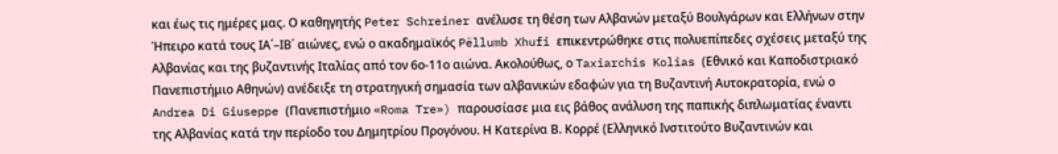και έως τις ημέρες μας. Ο καθηγητής Peter Schreiner ανέλυσε τη θέση των Αλβανών μεταξύ Βουλγάρων και Ελλήνων στην Ήπειρο κατά τους ΙΑ΄–ΙΒ΄ αιώνες, ενώ ο ακαδημαϊκός Pëllumb Xhufi επικεντρώθηκε στις πολυεπίπεδες σχέσεις μεταξύ της Αλβανίας και της βυζαντινής Ιταλίας από τον 6ο-11ο αιώνα. Ακολούθως, ο Taxiarchis Kolias (Εθνικό και Καποδιστριακό Πανεπιστήμιο Αθηνών) ανέδειξε τη στρατηγική σημασία των αλβανικών εδαφών για τη Βυζαντινή Αυτοκρατορία, ενώ ο Andrea Di Giuseppe (Πανεπιστήμιο «Roma Tre») παρουσίασε μια εις βάθος ανάλυση της παπικής διπλωματίας έναντι της Αλβανίας κατά την περίοδο του Δημητρίου Προγόνου. Η Κατερίνα Β. Κορρέ (Ελληνικό Ινστιτούτο Βυζαντινών και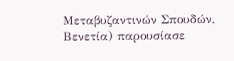Μεταβυζαντινών Σπουδών, Βενετία) παρουσίασε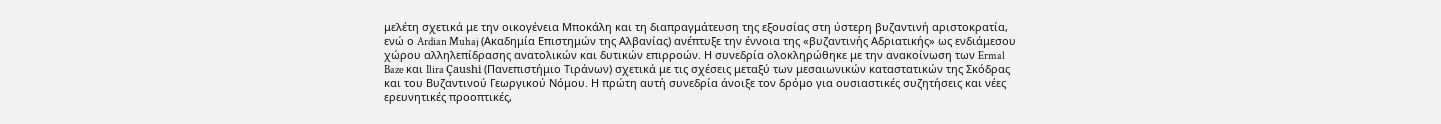μελέτη σχετικά με την οικογένεια Μποκάλη και τη διαπραγμάτευση της εξουσίας στη ύστερη βυζαντινή αριστοκρατία, ενώ ο Ardian Muhaj (Ακαδημία Επιστημών της Αλβανίας) ανέπτυξε την έννοια της «βυζαντινής Αδριατικής» ως ενδιάμεσου χώρου αλληλεπίδρασης ανατολικών και δυτικών επιρροών. Η συνεδρία ολοκληρώθηκε με την ανακοίνωση των Ermal Baze και Ilira Çaushi (Πανεπιστήμιο Τιράνων) σχετικά με τις σχέσεις μεταξύ των μεσαιωνικών καταστατικών της Σκόδρας και του Βυζαντινού Γεωργικού Νόμου. Η πρώτη αυτή συνεδρία άνοιξε τον δρόμο για ουσιαστικές συζητήσεις και νέες ερευνητικές προοπτικές,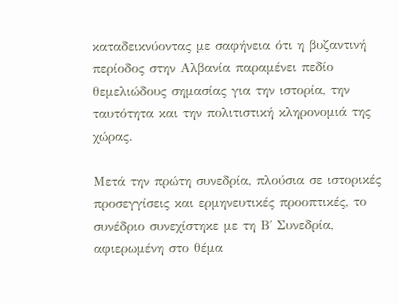καταδεικνύοντας με σαφήνεια ότι η βυζαντινή περίοδος στην Αλβανία παραμένει πεδίο θεμελιώδους σημασίας για την ιστορία, την ταυτότητα και την πολιτιστική κληρονομιά της χώρας.

Μετά την πρώτη συνεδρία, πλούσια σε ιστορικές προσεγγίσεις και ερμηνευτικές προοπτικές, το συνέδριο συνεχίστηκε με τη Β΄ Συνεδρία, αφιερωμένη στο θέμα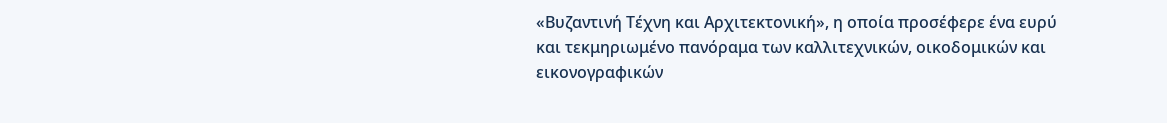«Βυζαντινή Τέχνη και Αρχιτεκτονική», η οποία προσέφερε ένα ευρύ και τεκμηριωμένο πανόραμα των καλλιτεχνικών, οικοδομικών και εικονογραφικών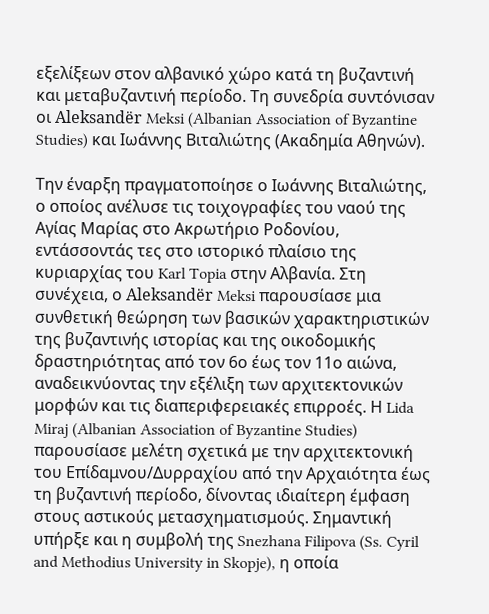εξελίξεων στον αλβανικό χώρο κατά τη βυζαντινή και μεταβυζαντινή περίοδο. Τη συνεδρία συντόνισαν οι Aleksandër Meksi (Albanian Association of Byzantine Studies) και Ιωάννης Βιταλιώτης (Ακαδημία Αθηνών).

Την έναρξη πραγματοποίησε ο Ιωάννης Βιταλιώτης, ο οποίος ανέλυσε τις τοιχογραφίες του ναού της Αγίας Μαρίας στο Ακρωτήριο Ροδονίου, εντάσσοντάς τες στο ιστορικό πλαίσιο της κυριαρχίας του Karl Topia στην Αλβανία. Στη συνέχεια, ο Aleksandër Meksi παρουσίασε μια συνθετική θεώρηση των βασικών χαρακτηριστικών της βυζαντινής ιστορίας και της οικοδομικής δραστηριότητας από τον 6ο έως τον 11ο αιώνα, αναδεικνύοντας την εξέλιξη των αρχιτεκτονικών μορφών και τις διαπεριφερειακές επιρροές. Η Lida Miraj (Albanian Association of Byzantine Studies) παρουσίασε μελέτη σχετικά με την αρχιτεκτονική του Επίδαμνου/Δυρραχίου από την Αρχαιότητα έως τη βυζαντινή περίοδο, δίνοντας ιδιαίτερη έμφαση στους αστικούς μετασχηματισμούς. Σημαντική υπήρξε και η συμβολή της Snezhana Filipova (Ss. Cyril and Methodius University in Skopje), η οποία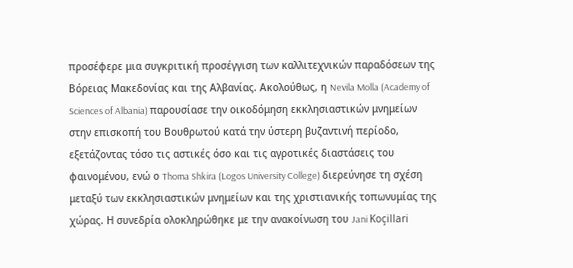προσέφερε μια συγκριτική προσέγγιση των καλλιτεχνικών παραδόσεων της Βόρειας Μακεδονίας και της Αλβανίας. Ακολούθως, η Nevila Molla (Academy of Sciences of Albania) παρουσίασε την οικοδόμηση εκκλησιαστικών μνημείων στην επισκοπή του Βουθρωτού κατά την ύστερη βυζαντινή περίοδο, εξετάζοντας τόσο τις αστικές όσο και τις αγροτικές διαστάσεις του φαινομένου, ενώ ο Thoma Shkira (Logos University College) διερεύνησε τη σχέση μεταξύ των εκκλησιαστικών μνημείων και της χριστιανικής τοπωνυμίας της χώρας. Η συνεδρία ολοκληρώθηκε με την ανακοίνωση του Jani Koçillari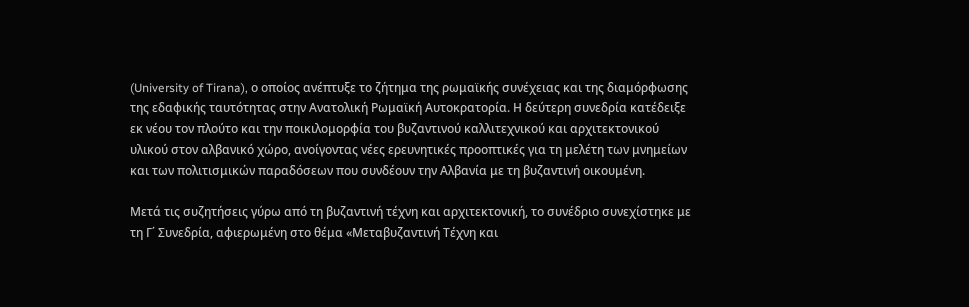(University of Tirana), ο οποίος ανέπτυξε το ζήτημα της ρωμαϊκής συνέχειας και της διαμόρφωσης της εδαφικής ταυτότητας στην Ανατολική Ρωμαϊκή Αυτοκρατορία. Η δεύτερη συνεδρία κατέδειξε εκ νέου τον πλούτο και την ποικιλομορφία του βυζαντινού καλλιτεχνικού και αρχιτεκτονικού υλικού στον αλβανικό χώρο, ανοίγοντας νέες ερευνητικές προοπτικές για τη μελέτη των μνημείων και των πολιτισμικών παραδόσεων που συνδέουν την Αλβανία με τη βυζαντινή οικουμένη.

Μετά τις συζητήσεις γύρω από τη βυζαντινή τέχνη και αρχιτεκτονική, το συνέδριο συνεχίστηκε με τη Γ΄ Συνεδρία, αφιερωμένη στο θέμα «Μεταβυζαντινή Τέχνη και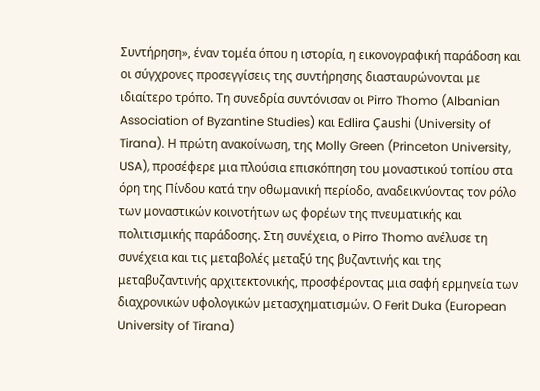Συντήρηση», έναν τομέα όπου η ιστορία, η εικονογραφική παράδοση και οι σύγχρονες προσεγγίσεις της συντήρησης διασταυρώνονται με ιδιαίτερο τρόπο. Τη συνεδρία συντόνισαν οι Pirro Thomo (Albanian Association of Byzantine Studies) και Edlira Çaushi (University of Tirana). Η πρώτη ανακοίνωση, της Molly Green (Princeton University, USA), προσέφερε μια πλούσια επισκόπηση του μοναστικού τοπίου στα όρη της Πίνδου κατά την οθωμανική περίοδο, αναδεικνύοντας τον ρόλο των μοναστικών κοινοτήτων ως φορέων της πνευματικής και πολιτισμικής παράδοσης. Στη συνέχεια, ο Pirro Thomo ανέλυσε τη συνέχεια και τις μεταβολές μεταξύ της βυζαντινής και της μεταβυζαντινής αρχιτεκτονικής, προσφέροντας μια σαφή ερμηνεία των διαχρονικών υφολογικών μετασχηματισμών. Ο Ferit Duka (European University of Tirana)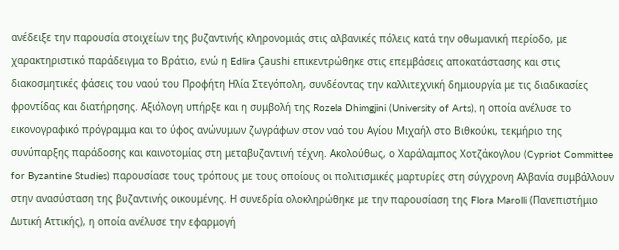ανέδειξε την παρουσία στοιχείων της βυζαντινής κληρονομιάς στις αλβανικές πόλεις κατά την οθωμανική περίοδο, με χαρακτηριστικό παράδειγμα το Βράτιο, ενώ η Edlira Çaushi επικεντρώθηκε στις επεμβάσεις αποκατάστασης και στις διακοσμητικές φάσεις του ναού του Προφήτη Ηλία Στεγόπολη, συνδέοντας την καλλιτεχνική δημιουργία με τις διαδικασίες φροντίδας και διατήρησης. Αξιόλογη υπήρξε και η συμβολή της Rozela Dhimgjini (University of Arts), η οποία ανέλυσε το εικονογραφικό πρόγραμμα και το ύφος ανώνυμων ζωγράφων στον ναό του Αγίου Μιχαήλ στο Βιθκούκι, τεκμήριο της συνύπαρξης παράδοσης και καινοτομίας στη μεταβυζαντινή τέχνη. Ακολούθως, ο Χαράλαμπος Χοτζάκογλου (Cypriot Committee for Byzantine Studies) παρουσίασε τους τρόπους με τους οποίους οι πολιτισμικές μαρτυρίες στη σύγχρονη Αλβανία συμβάλλουν στην ανασύσταση της βυζαντινής οικουμένης. Η συνεδρία ολοκληρώθηκε με την παρουσίαση της Flora Marolli (Πανεπιστήμιο Δυτική Αττικής), η οποία ανέλυσε την εφαρμογή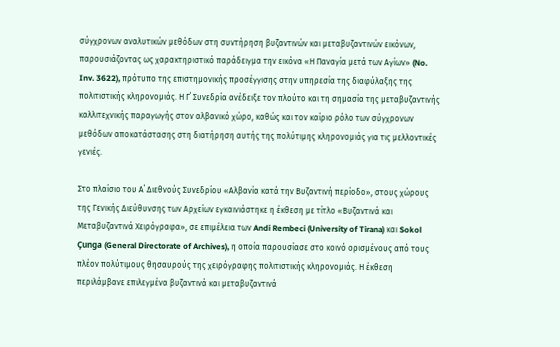σύγχρονων αναλυτικών μεθόδων στη συντήρηση βυζαντινών και μεταβυζαντινών εικόνων, παρουσιάζοντας ως χαρακτηριστικό παράδειγμα την εικόνα «Η Παναγία μετά των Αγίων» (No. Inv. 3622), πρότυπο της επιστημονικής προσέγγισης στην υπηρεσία της διαφύλαξης της πολιτιστικής κληρονομιάς. Η Γ΄ Συνεδρία ανέδειξε τον πλούτο και τη σημασία της μεταβυζαντινής καλλιτεχνικής παραγωγής στον αλβανικό χώρο, καθώς και τον καίριο ρόλο των σύγχρονων μεθόδων αποκατάστασης στη διατήρηση αυτής της πολύτιμης κληρονομιάς για τις μελλοντικές γενιές.

Στο πλαίσιο του Α΄ Διεθνούς Συνεδρίου «Αλβανία κατά την Βυζαντινή περίοδο», στους χώρους της Γενικής Διεύθυνσης των Αρχείων εγκαινιάστηκε η έκθεση με τίτλο «Βυζαντινά και Μεταβυζαντινά Χειρόγραφα», σε επιμέλεια των Andi Rembeci (University of Tirana) και Sokol Çunga (General Directorate of Archives), η οποία παρουσίασε στο κοινό ορισμένους από τους πλέον πολύτιμους θησαυρούς της χειρόγραφης πολιτιστικής κληρονομιάς. Η έκθεση περιλάμβανε επιλεγμένα βυζαντινά και μεταβυζαντινά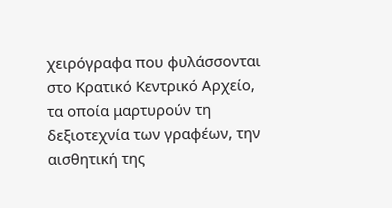χειρόγραφα που φυλάσσονται στο Κρατικό Κεντρικό Αρχείο, τα οποία μαρτυρούν τη δεξιοτεχνία των γραφέων, την αισθητική της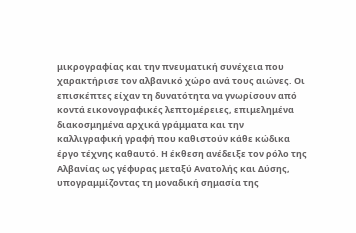μικρογραφίας και την πνευματική συνέχεια που χαρακτήρισε τον αλβανικό χώρο ανά τους αιώνες. Οι επισκέπτες είχαν τη δυνατότητα να γνωρίσουν από κοντά εικονογραφικές λεπτομέρειες, επιμελημένα διακοσμημένα αρχικά γράμματα και την καλλιγραφική γραφή που καθιστούν κάθε κώδικα έργο τέχνης καθαυτό. Η έκθεση ανέδειξε τον ρόλο της Αλβανίας ως γέφυρας μεταξύ Ανατολής και Δύσης, υπογραμμίζοντας τη μοναδική σημασία της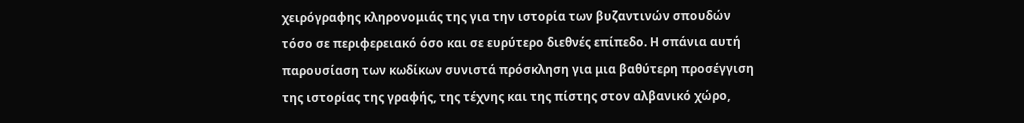χειρόγραφης κληρονομιάς της για την ιστορία των βυζαντινών σπουδών τόσο σε περιφερειακό όσο και σε ευρύτερο διεθνές επίπεδο. Η σπάνια αυτή παρουσίαση των κωδίκων συνιστά πρόσκληση για μια βαθύτερη προσέγγιση της ιστορίας της γραφής, της τέχνης και της πίστης στον αλβανικό χώρο,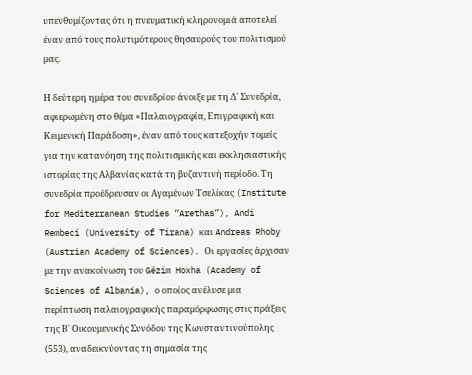υπενθυμίζοντας ότι η πνευματική κληρονομιά αποτελεί έναν από τους πολυτιμότερους θησαυρούς του πολιτισμού μας.

Η δεύτερη ημέρα του συνεδρίου άνοιξε με τη Δ΄ Συνεδρία, αφιερωμένη στο θέμα «Παλαιογραφία, Επιγραφική και Κειμενική Παράδοση», έναν από τους κατεξοχήν τομείς για την κατανόηση της πολιτισμικής και εκκλησιαστικής ιστορίας της Αλβανίας κατά τη βυζαντινή περίοδο. Τη συνεδρία προέδρευσαν οι Αγαμένων Τσελίκας (Institute for Mediterranean Studies “Arethas”), Andi Rembeci (University of Tirana) και Andreas Rhoby (Austrian Academy of Sciences). Οι εργασίες άρχισαν με την ανακοίνωση του Gëzim Hoxha (Academy of Sciences of Albania), ο οποίος ανέλυσε μια περίπτωση παλαιογραφικής παραμόρφωσης στις πράξεις της Β΄ Οικουμενικής Συνόδου της Κωνσταντινούπολης (553), αναδεικνύοντας τη σημασία της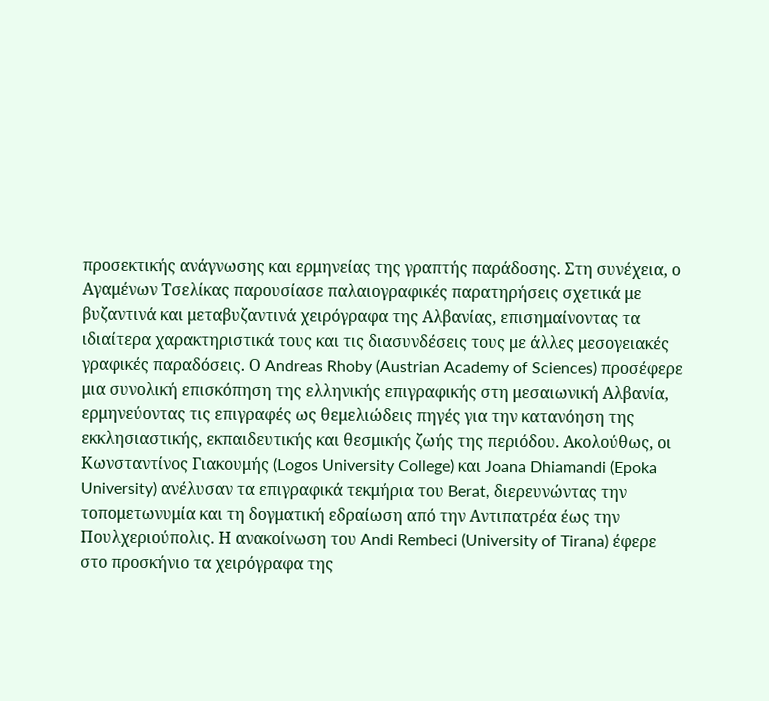προσεκτικής ανάγνωσης και ερμηνείας της γραπτής παράδοσης. Στη συνέχεια, ο Αγαμένων Τσελίκας παρουσίασε παλαιογραφικές παρατηρήσεις σχετικά με βυζαντινά και μεταβυζαντινά χειρόγραφα της Αλβανίας, επισημαίνοντας τα ιδιαίτερα χαρακτηριστικά τους και τις διασυνδέσεις τους με άλλες μεσογειακές γραφικές παραδόσεις. Ο Andreas Rhoby (Austrian Academy of Sciences) προσέφερε μια συνολική επισκόπηση της ελληνικής επιγραφικής στη μεσαιωνική Αλβανία, ερμηνεύοντας τις επιγραφές ως θεμελιώδεις πηγές για την κατανόηση της εκκλησιαστικής, εκπαιδευτικής και θεσμικής ζωής της περιόδου. Ακολούθως, οι Κωνσταντίνος Γιακουμής (Logos University College) και Joana Dhiamandi (Epoka University) ανέλυσαν τα επιγραφικά τεκμήρια του Berat, διερευνώντας την τοπομετωνυμία και τη δογματική εδραίωση από την Αντιπατρέα έως την Πουλχεριούπολις. Η ανακοίνωση του Andi Rembeci (University of Tirana) έφερε στο προσκήνιο τα χειρόγραφα της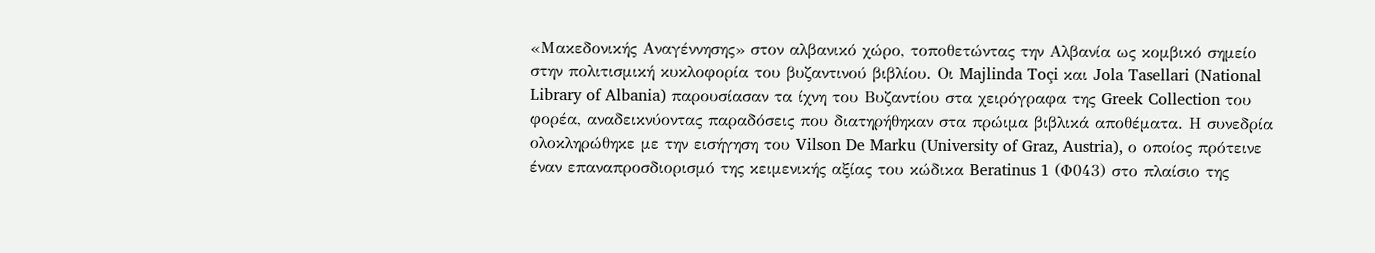«Μακεδονικής Αναγέννησης» στον αλβανικό χώρο, τοποθετώντας την Αλβανία ως κομβικό σημείο στην πολιτισμική κυκλοφορία του βυζαντινού βιβλίου. Οι Majlinda Toçi και Jola Tasellari (National Library of Albania) παρουσίασαν τα ίχνη του Βυζαντίου στα χειρόγραφα της Greek Collection του φορέα, αναδεικνύοντας παραδόσεις που διατηρήθηκαν στα πρώιμα βιβλικά αποθέματα. Η συνεδρία ολοκληρώθηκε με την εισήγηση του Vilson De Marku (University of Graz, Austria), ο οποίος πρότεινε έναν επαναπροσδιορισμό της κειμενικής αξίας του κώδικα Beratinus 1 (Φ043) στο πλαίσιο της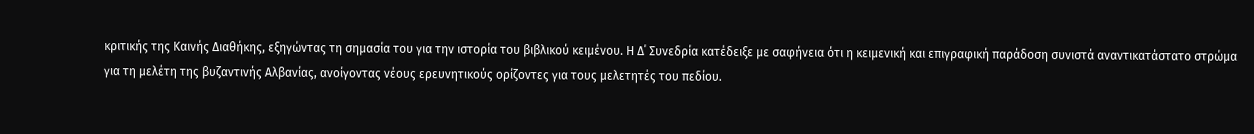κριτικής της Καινής Διαθήκης, εξηγώντας τη σημασία του για την ιστορία του βιβλικού κειμένου. Η Δ΄ Συνεδρία κατέδειξε με σαφήνεια ότι η κειμενική και επιγραφική παράδοση συνιστά αναντικατάστατο στρώμα για τη μελέτη της βυζαντινής Αλβανίας, ανοίγοντας νέους ερευνητικούς ορίζοντες για τους μελετητές του πεδίου.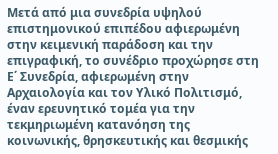Μετά από μια συνεδρία υψηλού επιστημονικού επιπέδου αφιερωμένη στην κειμενική παράδοση και την επιγραφική, το συνέδριο προχώρησε στη Ε΄ Συνεδρία, αφιερωμένη στην Αρχαιολογία και τον Υλικό Πολιτισμό, έναν ερευνητικό τομέα για την τεκμηριωμένη κατανόηση της κοινωνικής, θρησκευτικής και θεσμικής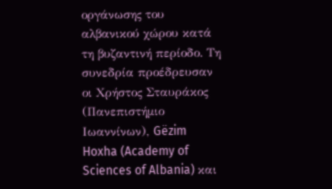οργάνωσης του αλβανικού χώρου κατά τη βυζαντινή περίοδο. Τη συνεδρία προέδρευσαν οι Χρήστος Σταυράκος (Πανεπιστήμιο Ιωαννίνων), Gëzim Hoxha (Academy of Sciences of Albania) και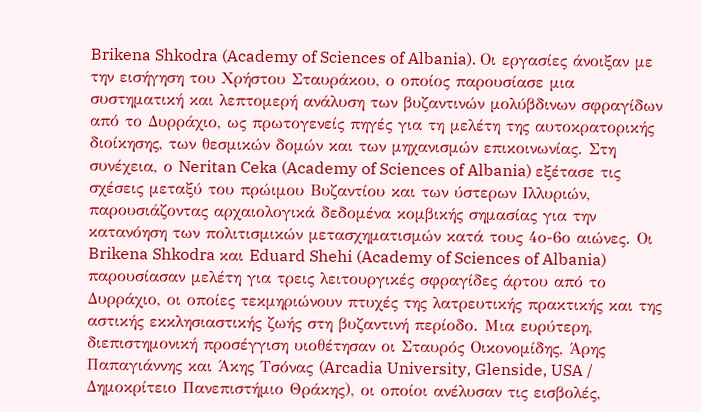Brikena Shkodra (Academy of Sciences of Albania). Οι εργασίες άνοιξαν με την εισήγηση του Χρήστου Σταυράκου, ο οποίος παρουσίασε μια συστηματική και λεπτομερή ανάλυση των βυζαντινών μολύβδινων σφραγίδων από το Δυρράχιο, ως πρωτογενείς πηγές για τη μελέτη της αυτοκρατορικής διοίκησης, των θεσμικών δομών και των μηχανισμών επικοινωνίας. Στη συνέχεια, ο Neritan Ceka (Academy of Sciences of Albania) εξέτασε τις σχέσεις μεταξύ του πρώιμου Βυζαντίου και των ύστερων Ιλλυριών, παρουσιάζοντας αρχαιολογικά δεδομένα κομβικής σημασίας για την κατανόηση των πολιτισμικών μετασχηματισμών κατά τους 4ο-6ο αιώνες. Οι Brikena Shkodra και Eduard Shehi (Academy of Sciences of Albania) παρουσίασαν μελέτη για τρεις λειτουργικές σφραγίδες άρτου από το Δυρράχιο, οι οποίες τεκμηριώνουν πτυχές της λατρευτικής πρακτικής και της αστικής εκκλησιαστικής ζωής στη βυζαντινή περίοδο. Μια ευρύτερη, διεπιστημονική προσέγγιση υιοθέτησαν οι Σταυρός Οικονομίδης, Άρης Παπαγιάννης και Άκης Τσόνας (Arcadia University, Glenside, USA / Δημοκρίτειο Πανεπιστήμιο Θράκης), οι οποίοι ανέλυσαν τις εισβολές,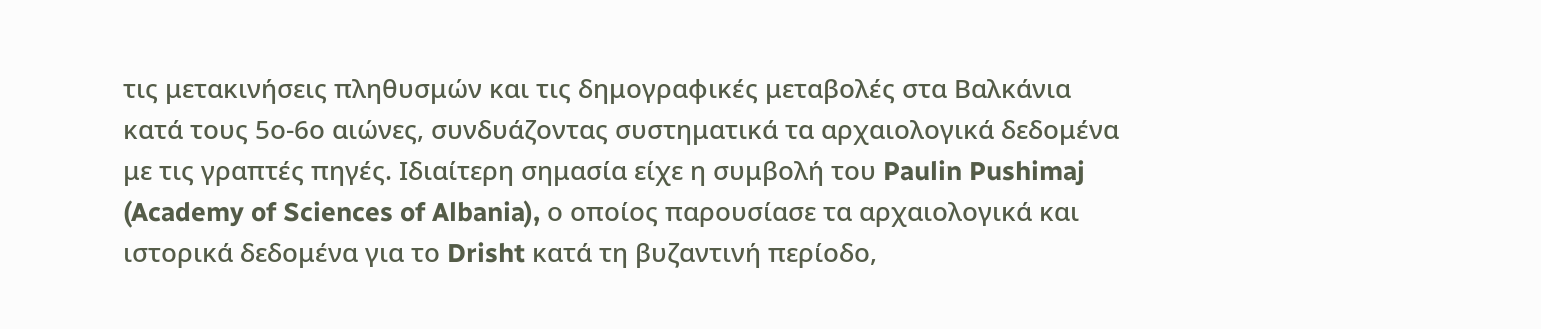τις μετακινήσεις πληθυσμών και τις δημογραφικές μεταβολές στα Βαλκάνια κατά τους 5ο-6ο αιώνες, συνδυάζοντας συστηματικά τα αρχαιολογικά δεδομένα με τις γραπτές πηγές. Ιδιαίτερη σημασία είχε η συμβολή του Paulin Pushimaj (Academy of Sciences of Albania), ο οποίος παρουσίασε τα αρχαιολογικά και ιστορικά δεδομένα για το Drisht κατά τη βυζαντινή περίοδο,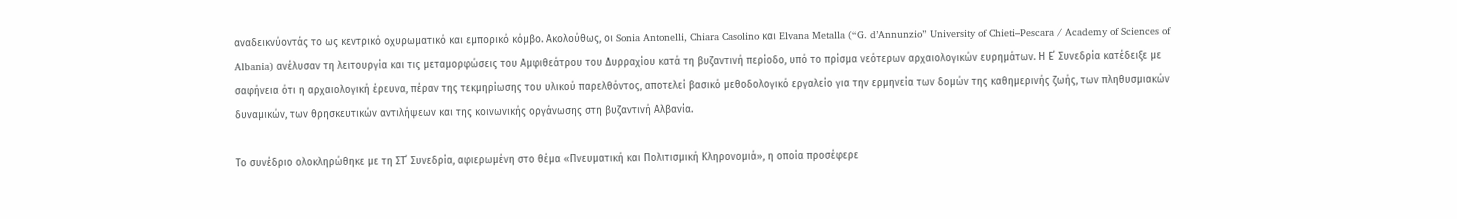αναδεικνύοντάς το ως κεντρικό οχυρωματικό και εμπορικό κόμβο. Ακολούθως, οι Sonia Antonelli, Chiara Casolino και Elvana Metalla (“G. d’Annunzio” University of Chieti–Pescara / Academy of Sciences of Albania) ανέλυσαν τη λειτουργία και τις μεταμορφώσεις του Αμφιθεάτρου του Δυρραχίου κατά τη βυζαντινή περίοδο, υπό το πρίσμα νεότερων αρχαιολογικών ευρημάτων. Η Ε΄ Συνεδρία κατέδειξε με σαφήνεια ότι η αρχαιολογική έρευνα, πέραν της τεκμηρίωσης του υλικού παρελθόντος, αποτελεί βασικό μεθοδολογικό εργαλείο για την ερμηνεία των δομών της καθημερινής ζωής, των πληθυσμιακών δυναμικών, των θρησκευτικών αντιλήψεων και της κοινωνικής οργάνωσης στη βυζαντινή Αλβανία.

Το συνέδριο ολοκληρώθηκε με τη ΣΤ΄ Συνεδρία, αφιερωμένη στο θέμα «Πνευματική και Πολιτισμική Κληρονομιά», η οποία προσέφερε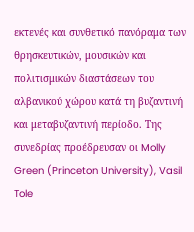εκτενές και συνθετικό πανόραμα των θρησκευτικών, μουσικών και πολιτισμικών διαστάσεων του αλβανικού χώρου κατά τη βυζαντινή και μεταβυζαντινή περίοδο. Της συνεδρίας προέδρευσαν οι Molly Green (Princeton University), Vasil Tole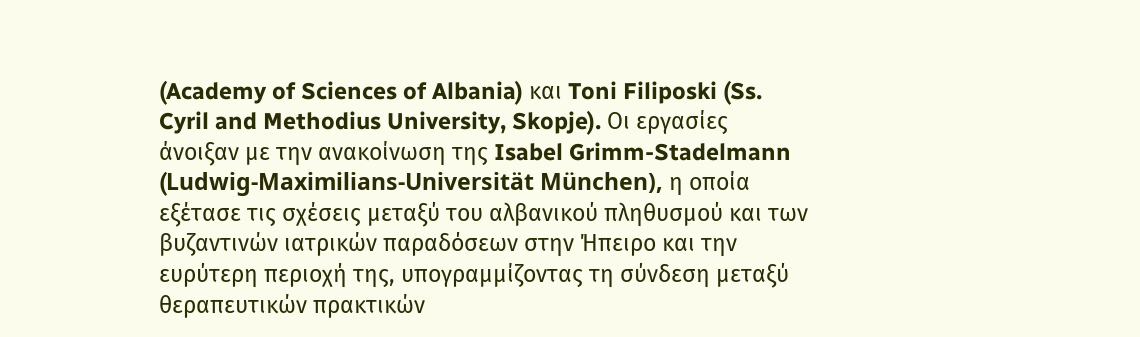(Academy of Sciences of Albania) και Toni Filiposki (Ss. Cyril and Methodius University, Skopje). Οι εργασίες άνοιξαν με την ανακοίνωση της Isabel Grimm-Stadelmann (Ludwig-Maximilians-Universität München), η οποία εξέτασε τις σχέσεις μεταξύ του αλβανικού πληθυσμού και των βυζαντινών ιατρικών παραδόσεων στην Ήπειρο και την ευρύτερη περιοχή της, υπογραμμίζοντας τη σύνδεση μεταξύ θεραπευτικών πρακτικών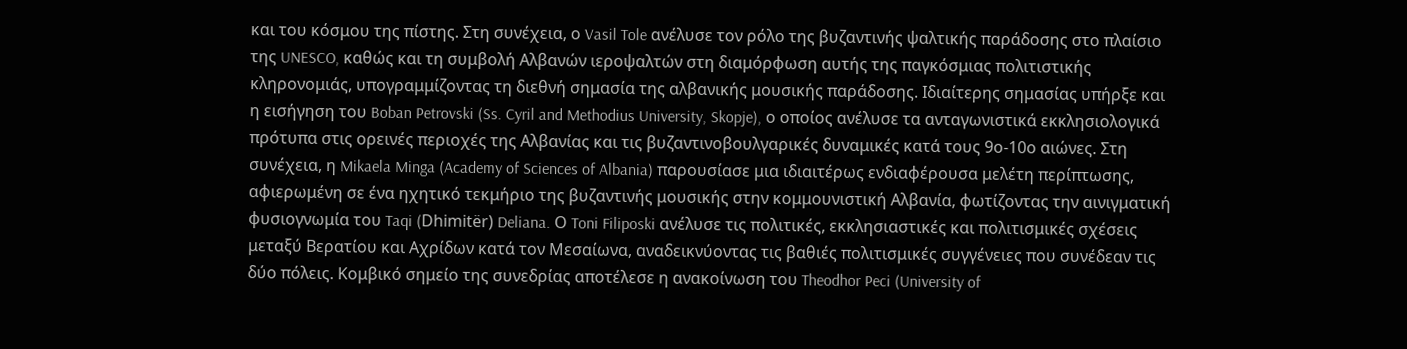και του κόσμου της πίστης. Στη συνέχεια, ο Vasil Tole ανέλυσε τον ρόλο της βυζαντινής ψαλτικής παράδοσης στο πλαίσιο της UNESCO, καθώς και τη συμβολή Αλβανών ιεροψαλτών στη διαμόρφωση αυτής της παγκόσμιας πολιτιστικής κληρονομιάς, υπογραμμίζοντας τη διεθνή σημασία της αλβανικής μουσικής παράδοσης. Ιδιαίτερης σημασίας υπήρξε και η εισήγηση του Boban Petrovski (Ss. Cyril and Methodius University, Skopje), ο οποίος ανέλυσε τα ανταγωνιστικά εκκλησιολογικά πρότυπα στις ορεινές περιοχές της Αλβανίας και τις βυζαντινοβουλγαρικές δυναμικές κατά τους 9ο-10ο αιώνες. Στη συνέχεια, η Mikaela Minga (Academy of Sciences of Albania) παρουσίασε μια ιδιαιτέρως ενδιαφέρουσα μελέτη περίπτωσης, αφιερωμένη σε ένα ηχητικό τεκμήριο της βυζαντινής μουσικής στην κομμουνιστική Αλβανία, φωτίζοντας την αινιγματική φυσιογνωμία του Taqi (Dhimitër) Deliana. Ο Toni Filiposki ανέλυσε τις πολιτικές, εκκλησιαστικές και πολιτισμικές σχέσεις μεταξύ Βερατίου και Αχρίδων κατά τον Μεσαίωνα, αναδεικνύοντας τις βαθιές πολιτισμικές συγγένειες που συνέδεαν τις δύο πόλεις. Κομβικό σημείο της συνεδρίας αποτέλεσε η ανακοίνωση του Theodhor Peci (University of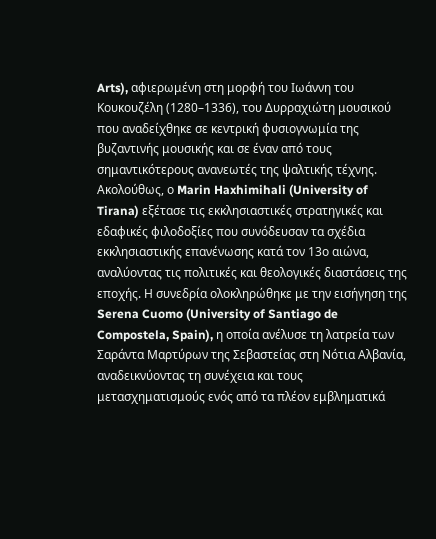Arts), αφιερωμένη στη μορφή του Ιωάννη του Κουκουζέλη (1280–1336), του Δυρραχιώτη μουσικού που αναδείχθηκε σε κεντρική φυσιογνωμία της βυζαντινής μουσικής και σε έναν από τους σημαντικότερους ανανεωτές της ψαλτικής τέχνης. Ακολούθως, ο Marin Haxhimihali (University of Tirana) εξέτασε τις εκκλησιαστικές στρατηγικές και εδαφικές φιλοδοξίες που συνόδευσαν τα σχέδια εκκλησιαστικής επανένωσης κατά τον 13ο αιώνα, αναλύοντας τις πολιτικές και θεολογικές διαστάσεις της εποχής. Η συνεδρία ολοκληρώθηκε με την εισήγηση της Serena Cuomo (University of Santiago de Compostela, Spain), η οποία ανέλυσε τη λατρεία των Σαράντα Μαρτύρων της Σεβαστείας στη Νότια Αλβανία, αναδεικνύοντας τη συνέχεια και τους μετασχηματισμούς ενός από τα πλέον εμβληματικά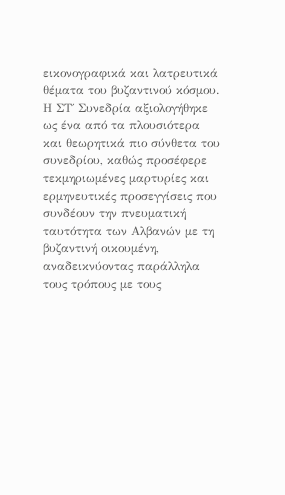εικονογραφικά και λατρευτικά θέματα του βυζαντινού κόσμου. Η ΣΤ΄ Συνεδρία αξιολογήθηκε ως ένα από τα πλουσιότερα και θεωρητικά πιο σύνθετα του συνεδρίου, καθώς προσέφερε τεκμηριωμένες μαρτυρίες και ερμηνευτικές προσεγγίσεις που συνδέουν την πνευματική ταυτότητα των Αλβανών με τη βυζαντινή οικουμένη, αναδεικνύοντας παράλληλα τους τρόπους με τους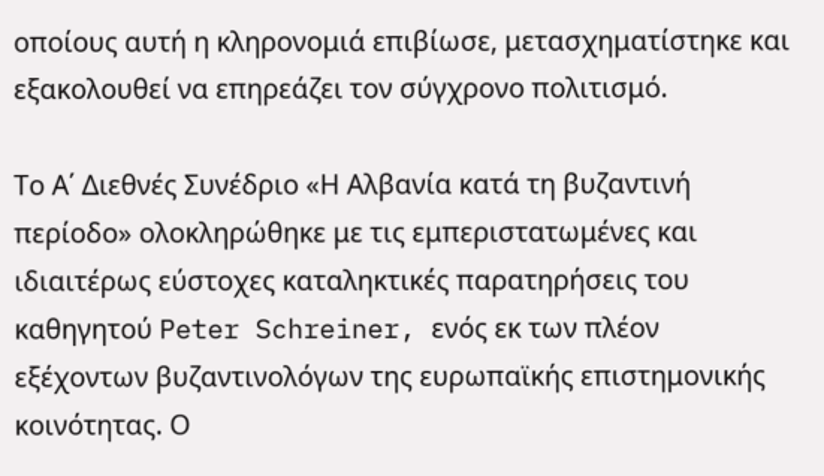οποίους αυτή η κληρονομιά επιβίωσε, μετασχηματίστηκε και εξακολουθεί να επηρεάζει τον σύγχρονο πολιτισμό.

Το Α΄ Διεθνές Συνέδριο «Η Αλβανία κατά τη βυζαντινή περίοδο» ολοκληρώθηκε με τις εμπεριστατωμένες και ιδιαιτέρως εύστοχες καταληκτικές παρατηρήσεις του καθηγητού Peter Schreiner, ενός εκ των πλέον εξέχοντων βυζαντινολόγων της ευρωπαϊκής επιστημονικής κοινότητας. Ο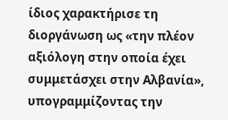ίδιος χαρακτήρισε τη διοργάνωση ως «την πλέον αξιόλογη στην οποία έχει συμμετάσχει στην Αλβανία», υπογραμμίζοντας την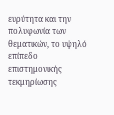ευρύτητα και την πολυφωνία των θεματικών, το υψηλό επίπεδο επιστημονικής τεκμηρίωσης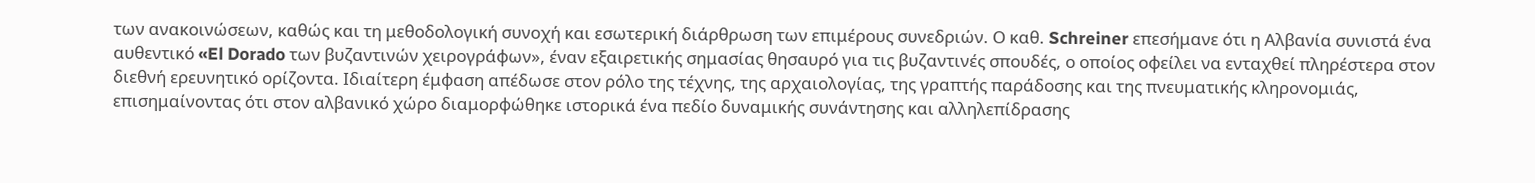των ανακοινώσεων, καθώς και τη μεθοδολογική συνοχή και εσωτερική διάρθρωση των επιμέρους συνεδριών. Ο καθ. Schreiner επεσήμανε ότι η Αλβανία συνιστά ένα αυθεντικό «El Dorado των βυζαντινών χειρογράφων», έναν εξαιρετικής σημασίας θησαυρό για τις βυζαντινές σπουδές, ο οποίος οφείλει να ενταχθεί πληρέστερα στον διεθνή ερευνητικό ορίζοντα. Ιδιαίτερη έμφαση απέδωσε στον ρόλο της τέχνης, της αρχαιολογίας, της γραπτής παράδοσης και της πνευματικής κληρονομιάς, επισημαίνοντας ότι στον αλβανικό χώρο διαμορφώθηκε ιστορικά ένα πεδίο δυναμικής συνάντησης και αλληλεπίδρασης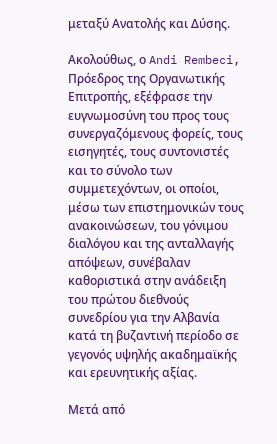μεταξύ Ανατολής και Δύσης.

Ακολούθως, ο Andi Rembeci, Πρόεδρος της Οργανωτικής Επιτροπής, εξέφρασε την ευγνωμοσύνη του προς τους συνεργαζόμενους φορείς, τους εισηγητές, τους συντονιστές και το σύνολο των συμμετεχόντων, οι οποίοι, μέσω των επιστημονικών τους ανακοινώσεων, του γόνιμου διαλόγου και της ανταλλαγής απόψεων, συνέβαλαν καθοριστικά στην ανάδειξη του πρώτου διεθνούς συνεδρίου για την Αλβανία κατά τη βυζαντινή περίοδο σε γεγονός υψηλής ακαδημαϊκής και ερευνητικής αξίας.

Μετά από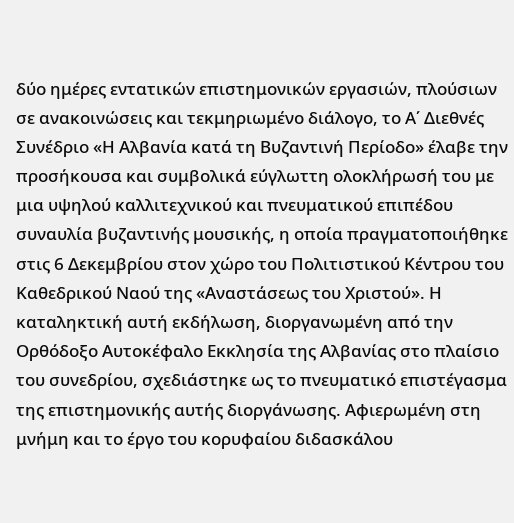δύο ημέρες εντατικών επιστημονικών εργασιών, πλούσιων σε ανακοινώσεις και τεκμηριωμένο διάλογο, το Α΄ Διεθνές Συνέδριο «Η Αλβανία κατά τη Βυζαντινή Περίοδο» έλαβε την προσήκουσα και συμβολικά εύγλωττη ολοκλήρωσή του με μια υψηλού καλλιτεχνικού και πνευματικού επιπέδου συναυλία βυζαντινής μουσικής, η οποία πραγματοποιήθηκε στις 6 Δεκεμβρίου στον χώρο του Πολιτιστικού Κέντρου του Καθεδρικού Ναού της «Αναστάσεως του Χριστού». Η καταληκτική αυτή εκδήλωση, διοργανωμένη από την Ορθόδοξο Αυτοκέφαλο Εκκλησία της Αλβανίας στο πλαίσιο του συνεδρίου, σχεδιάστηκε ως το πνευματικό επιστέγασμα της επιστημονικής αυτής διοργάνωσης. Αφιερωμένη στη μνήμη και το έργο του κορυφαίου διδασκάλου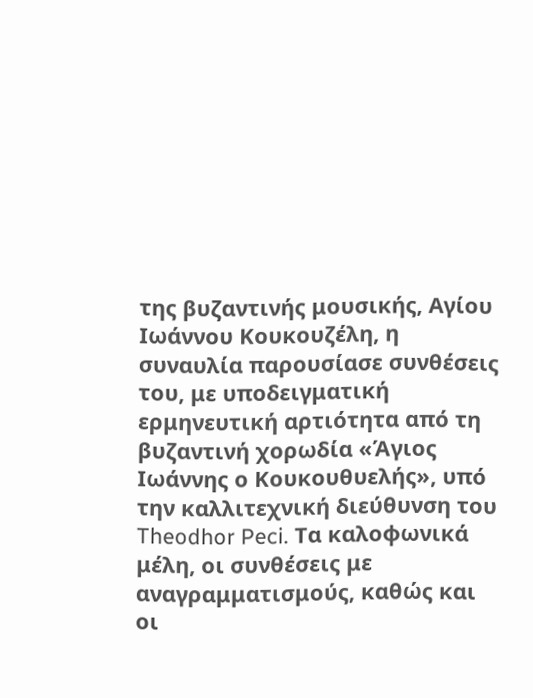της βυζαντινής μουσικής, Αγίου Ιωάννου Κουκουζέλη, η συναυλία παρουσίασε συνθέσεις του, με υποδειγματική ερμηνευτική αρτιότητα από τη βυζαντινή χορωδία «Άγιος Ιωάννης ο Κουκουθυελής», υπό την καλλιτεχνική διεύθυνση του Theodhor Peci. Τα καλοφωνικά μέλη, οι συνθέσεις με αναγραμματισμούς, καθώς και οι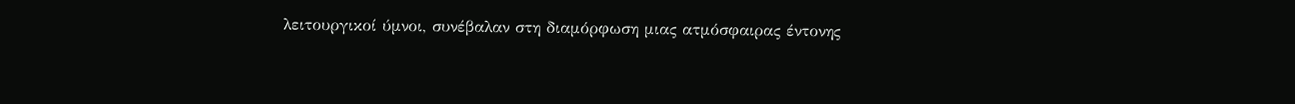λειτουργικοί ύμνοι, συνέβαλαν στη διαμόρφωση μιας ατμόσφαιρας έντονης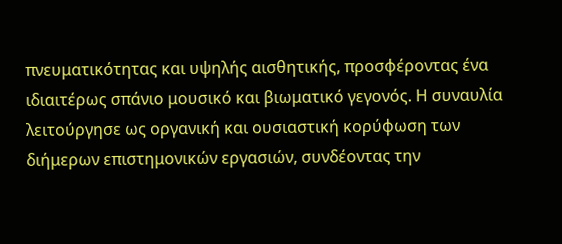πνευματικότητας και υψηλής αισθητικής, προσφέροντας ένα ιδιαιτέρως σπάνιο μουσικό και βιωματικό γεγονός. Η συναυλία λειτούργησε ως οργανική και ουσιαστική κορύφωση των διήμερων επιστημονικών εργασιών, συνδέοντας την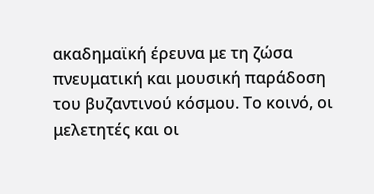ακαδημαϊκή έρευνα με τη ζώσα πνευματική και μουσική παράδοση του βυζαντινού κόσμου. Το κοινό, οι μελετητές και οι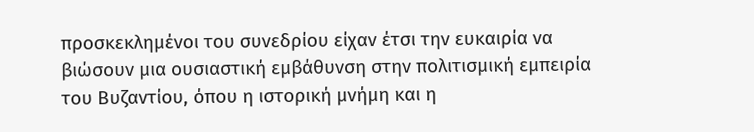προσκεκλημένοι του συνεδρίου είχαν έτσι την ευκαιρία να βιώσουν μια ουσιαστική εμβάθυνση στην πολιτισμική εμπειρία του Βυζαντίου, όπου η ιστορική μνήμη και η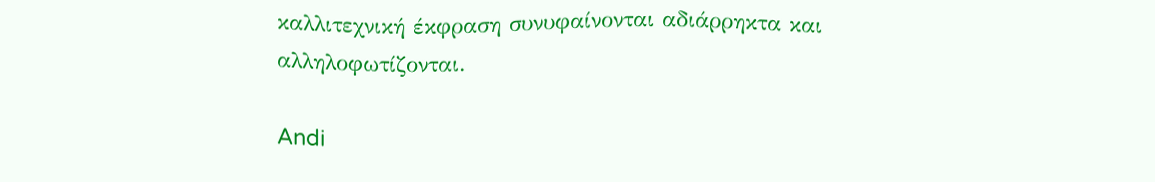καλλιτεχνική έκφραση συνυφαίνονται αδιάρρηκτα και αλληλοφωτίζονται.

Andi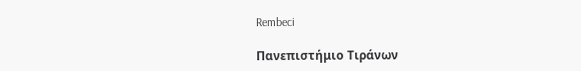Rembeci

Πανεπιστήμιο Τιράνων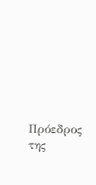Πρόεδρος της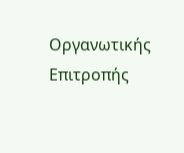Οργανωτικής Επιτροπής